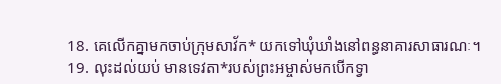18. គេលើកគ្នាមកចាប់ក្រុមសាវ័ក* យកទៅឃុំឃាំងនៅពន្ធនាគារសាធារណៈ។
19. លុះដល់យប់ មានទេវតា*របស់ព្រះអម្ចាស់មកបើកទ្វា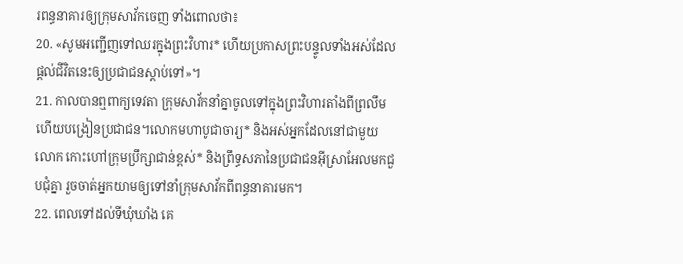រពន្ធនាគារឲ្យក្រុមសាវ័កចេញ ទាំងពោលថា៖
20. «សូមអញ្ជើញទៅឈរក្នុងព្រះវិហារ* ហើយប្រកាសព្រះបន្ទូលទាំងអស់ដែលផ្ដល់ជីវិតនេះឲ្យប្រជាជនស្ដាប់ទៅ»។
21. កាលបានឮពាក្យទេវតា ក្រុមសាវ័កនាំគ្នាចូលទៅក្នុងព្រះវិហារតាំងពីព្រលឹម ហើយបង្រៀនប្រជាជន។លោកមហាបូជាចារ្យ* និងអស់អ្នកដែលនៅជាមួយលោក កោះហៅក្រុមប្រឹក្សាជាន់ខ្ពស់* និងព្រឹទ្ធសភានៃប្រជាជនអ៊ីស្រាអែលមកជួបជុំគ្នា រួចចាត់អ្នកយាមឲ្យទៅនាំក្រុមសាវ័កពីពន្ធនាគារមក។
22. ពេលទៅដល់ទីឃុំឃាំង គេ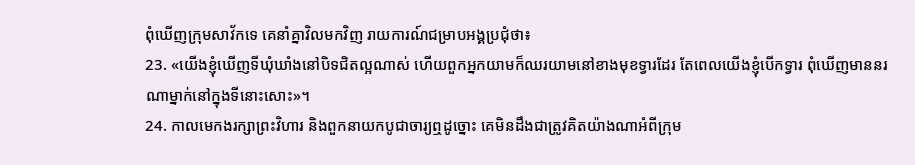ពុំឃើញក្រុមសាវ័កទេ គេនាំគ្នាវិលមកវិញ រាយការណ៍ជម្រាបអង្គប្រជុំថា៖
23. «យើងខ្ញុំឃើញទីឃុំឃាំងនៅបិទជិតល្អណាស់ ហើយពួកអ្នកយាមក៏ឈរយាមនៅខាងមុខទ្វារដែរ តែពេលយើងខ្ញុំបើកទ្វារ ពុំឃើញមាននរណាម្នាក់នៅក្នុងទីនោះសោះ»។
24. កាលមេកងរក្សាព្រះវិហារ និងពួកនាយកបូជាចារ្យឮដូច្នោះ គេមិនដឹងជាត្រូវគិតយ៉ាងណាអំពីក្រុម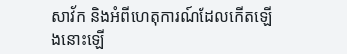សាវ័ក និងអំពីហេតុការណ៍ដែលកើតឡើងនោះឡើ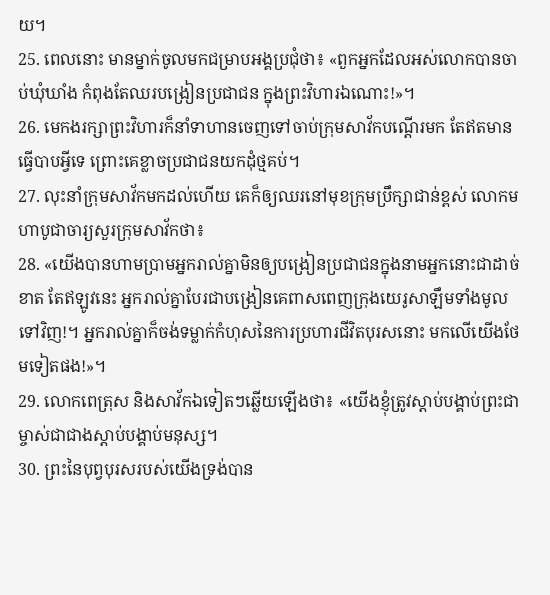យ។
25. ពេលនោះ មានម្នាក់ចូលមកជម្រាបអង្គប្រជុំថា៖ «ពួកអ្នកដែលអស់លោកបានចាប់ឃុំឃាំង កំពុងតែឈរបង្រៀនប្រជាជន ក្នុងព្រះវិហារឯណោះ!»។
26. មេកងរក្សាព្រះវិហារក៏នាំទាហានចេញទៅចាប់ក្រុមសាវ័កបណ្ដើរមក តែឥតមានធ្វើបាបអ្វីទេ ព្រោះគេខ្លាចប្រជាជនយកដុំថ្មគប់។
27. លុះនាំក្រុមសាវ័កមកដល់ហើយ គេក៏ឲ្យឈរនៅមុខក្រុមប្រឹក្សាជាន់ខ្ពស់ លោកមហាបូជាចារ្យសួរក្រុមសាវ័កថា៖
28. «យើងបានហាមប្រាមអ្នករាល់គ្នាមិនឲ្យបង្រៀនប្រជាជនក្នុងនាមអ្នកនោះជាដាច់ខាត តែឥឡូវនេះ អ្នករាល់គ្នាបែរជាបង្រៀនគេពាសពេញក្រុងយេរូសាឡឹមទាំងមូលទៅវិញ!។ អ្នករាល់គ្នាក៏ចង់ទម្លាក់កំហុសនៃការប្រហារជីវិតបុរសនោះ មកលើយើងថែមទៀតផង!»។
29. លោកពេត្រុស និងសាវ័កឯទៀតៗឆ្លើយឡើងថា៖ «យើងខ្ញុំត្រូវស្ដាប់បង្គាប់ព្រះជាម្ចាស់ជាជាងស្ដាប់បង្គាប់មនុស្ស។
30. ព្រះនៃបុព្វបុរសរបស់យើងទ្រង់បាន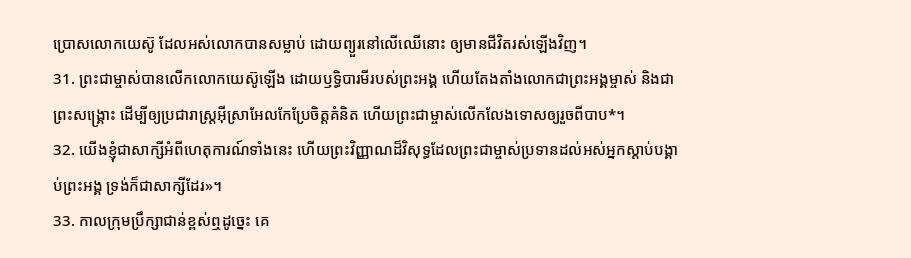ប្រោសលោកយេស៊ូ ដែលអស់លោកបានសម្លាប់ ដោយព្យួរនៅលើឈើនោះ ឲ្យមានជីវិតរស់ឡើងវិញ។
31. ព្រះជាម្ចាស់បានលើកលោកយេស៊ូឡើង ដោយឫទ្ធិបារមីរបស់ព្រះអង្គ ហើយតែងតាំងលោកជាព្រះអង្គម្ចាស់ និងជាព្រះសង្គ្រោះ ដើម្បីឲ្យប្រជារាស្ដ្រអ៊ីស្រាអែលកែប្រែចិត្តគំនិត ហើយព្រះជាម្ចាស់លើកលែងទោសឲ្យរួចពីបាប*។
32. យើងខ្ញុំជាសាក្សីអំពីហេតុការណ៍ទាំងនេះ ហើយព្រះវិញ្ញាណដ៏វិសុទ្ធដែលព្រះជាម្ចាស់ប្រទានដល់អស់អ្នកស្ដាប់បង្គាប់ព្រះអង្គ ទ្រង់ក៏ជាសាក្សីដែរ»។
33. កាលក្រុមប្រឹក្សាជាន់ខ្ពស់ឮដូច្នេះ គេ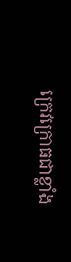ក្រេវក្រោធជាខ្លាំង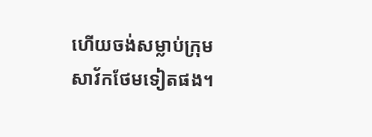ហើយចង់សម្លាប់ក្រុមសាវ័កថែមទៀតផង។